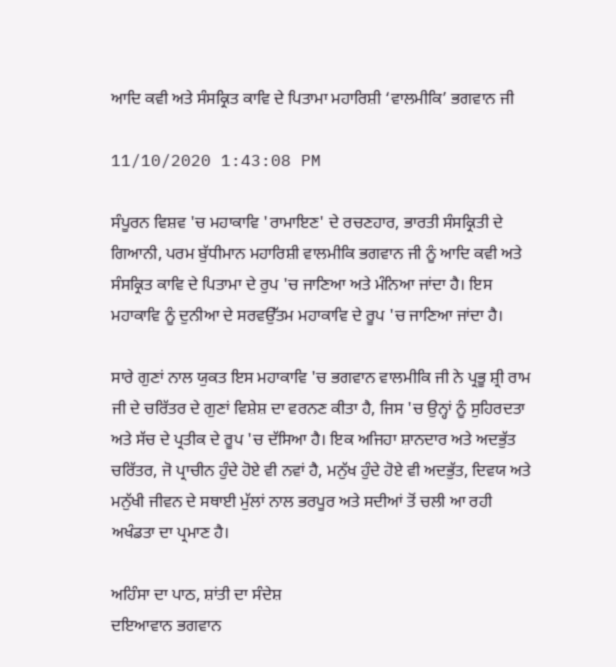ਆਦਿ ਕਵੀ ਅਤੇ ਸੰਸਕ੍ਰਿਤ ਕਾਵਿ ਦੇ ਪਿਤਾਮਾ ਮਹਾਰਿਸ਼ੀ ‘ਵਾਲਮੀਕਿ’ ਭਗਵਾਨ ਜੀ

11/10/2020 1:43:08 PM

ਸੰਪੂਰਨ ਵਿਸ਼ਵ 'ਚ ਮਹਾਕਾਵਿ 'ਰਾਮਾਇਣ' ਦੇ ਰਚਣਹਾਰ, ਭਾਰਤੀ ਸੰਸਕ੍ਰਿਤੀ ਦੇ ਗਿਆਨੀ, ਪਰਮ ਬੁੱਧੀਮਾਨ ਮਹਾਰਿਸ਼ੀ ਵਾਲਮੀਕਿ ਭਗਵਾਨ ਜੀ ਨੂੰ ਆਦਿ ਕਵੀ ਅਤੇ ਸੰਸਕ੍ਰਿਤ ਕਾਵਿ ਦੇ ਪਿਤਾਮਾ ਦੇ ਰੁਪ 'ਚ ਜਾਣਿਆ ਅਤੇ ਮੰਨਿਆ ਜਾਂਦਾ ਹੈ। ਇਸ ਮਹਾਕਾਵਿ ਨੂੰ ਦੁਨੀਆ ਦੇ ਸਰਵਉੱਤਮ ਮਹਾਕਾਵਿ ਦੇ ਰੂਪ 'ਚ ਜਾਣਿਆ ਜਾਂਦਾ ਹੈ।

ਸਾਰੇ ਗੁਣਾਂ ਨਾਲ ਯੁਕਤ ਇਸ ਮਹਾਕਾਵਿ 'ਚ ਭਗਵਾਨ ਵਾਲਮੀਕਿ ਜੀ ਨੇ ਪ੍ਰਭੂ ਸ਼੍ਰੀ ਰਾਮ ਜੀ ਦੇ ਚਰਿੱਤਰ ਦੇ ਗੁਣਾਂ ਵਿਸ਼ੇਸ਼ ਦਾ ਵਰਨਣ ਕੀਤਾ ਹੈ, ਜਿਸ 'ਚ ਉਨ੍ਹਾਂ ਨੂੰ ਸੁਹਿਰਦਤਾ ਅਤੇ ਸੱਚ ਦੇ ਪ੍ਰਤੀਕ ਦੇ ਰੂਪ 'ਚ ਦੱਸਿਆ ਹੈ। ਇਕ ਅਜਿਹਾ ਸ਼ਾਨਦਾਰ ਅਤੇ ਅਦਭੁੱਤ ਚਰਿੱਤਰ, ਜੋ ਪ੍ਰਾਚੀਨ ਹੁੰਦੇ ਹੋਏ ਵੀ ਨਵਾਂ ਹੈ, ਮਨੁੱਖ ਹੁੰਦੇ ਹੋਏ ਵੀ ਅਦਭੁੱਤ, ਦਿਵਯ ਅਤੇ ਮਨੁੱਖੀ ਜੀਵਨ ਦੇ ਸਥਾਈ ਮੁੱਲਾਂ ਨਾਲ ਭਰਪੂਰ ਅਤੇ ਸਦੀਆਂ ਤੋਂ ਚਲੀ ਆ ਰਹੀ ਅਖੰਡਤਾ ਦਾ ਪ੍ਰਮਾਣ ਹੈ।

ਅਹਿੰਸਾ ਦਾ ਪਾਠ, ਸ਼ਾਂਤੀ ਦਾ ਸੰਦੇਸ਼
ਦਇਆਵਾਨ ਭਗਵਾਨ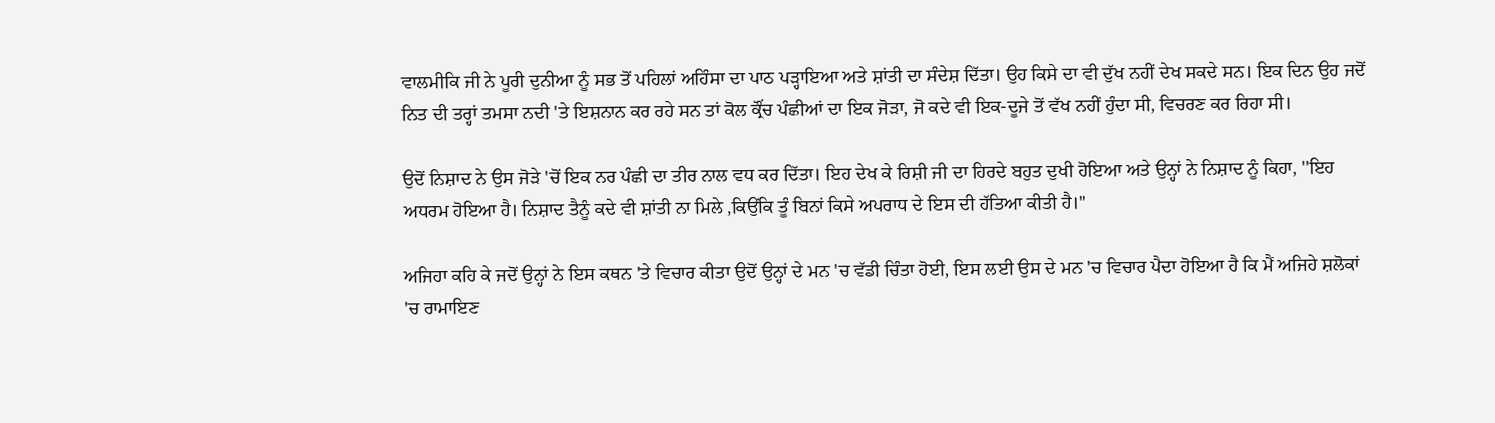ਵਾਲਮੀਕਿ ਜੀ ਨੇ ਪੂਰੀ ਦੁਨੀਆ ਨੂੰ ਸਭ ਤੋਂ ਪਹਿਲਾਂ ਅਹਿੰਸਾ ਦਾ ਪਾਠ ਪੜ੍ਹਾਇਆ ਅਤੇ ਸ਼ਾਂਤੀ ਦਾ ਸੰਦੇਸ਼ ਦਿੱਤਾ। ਉਹ ਕਿਸੇ ਦਾ ਵੀ ਦੁੱਖ ਨਹੀਂ ਦੇਖ ਸਕਦੇ ਸਨ। ਇਕ ਦਿਨ ਉਹ ਜਦੋਂ ਨਿਤ ਦੀ ਤਰ੍ਹਾਂ ਤਮਸਾ ਨਦੀ 'ਤੇ ਇਸ਼ਨਾਨ ਕਰ ਰਹੇ ਸਨ ਤਾਂ ਕੋਲ ਕ੍ਰੌਂਚ ਪੰਛੀਆਂ ਦਾ ਇਕ ਜੋੜਾ, ਜੋ ਕਦੇ ਵੀ ਇਕ-ਦੂਜੇ ਤੋਂ ਵੱਖ ਨਹੀਂ ਹੁੰਦਾ ਸੀ, ਵਿਚਰਣ ਕਰ ਰਿਹਾ ਸੀ।

ਉਦੋਂ ਨਿਸ਼ਾਦ ਨੇ ਉਸ ਜੋੜੇ 'ਚੋਂ ਇਕ ਨਰ ਪੰਛੀ ਦਾ ਤੀਰ ਨਾਲ ਵਧ ਕਰ ਦਿੱਤਾ। ਇਹ ਦੇਖ ਕੇ ਰਿਸ਼ੀ ਜੀ ਦਾ ਹਿਰਦੇ ਬਹੁਤ ਦੁਖੀ ਹੋਇਆ ਅਤੇ ਉਨ੍ਹਾਂ ਨੇ ਨਿਸ਼ਾਦ ਨੂੰ ਕਿਹਾ, ''ਇਹ ਅਧਰਮ ਹੋਇਆ ਹੈ। ਨਿਸ਼ਾਦ ਤੈਨੂੰ ਕਦੇ ਵੀ ਸ਼ਾਂਤੀ ਨਾ ਮਿਲੇ ,ਕਿਉਂਕਿ ਤੂੰ ਬਿਨਾਂ ਕਿਸੇ ਅਪਰਾਧ ਦੇ ਇਸ ਦੀ ਹੱਤਿਆ ਕੀਤੀ ਹੈ।''

ਅਜਿਹਾ ਕਹਿ ਕੇ ਜਦੋਂ ਉਨ੍ਹਾਂ ਨੇ ਇਸ ਕਥਨ 'ਤੇ ਵਿਚਾਰ ਕੀਤਾ ਉਦੋਂ ਉਨ੍ਹਾਂ ਦੇ ਮਨ 'ਚ ਵੱਡੀ ਚਿੰਤਾ ਹੋਈ, ਇਸ ਲਈ ਉਸ ਦੇ ਮਨ 'ਚ ਵਿਚਾਰ ਪੈਦਾ ਹੋਇਆ ਹੈ ਕਿ ਮੈਂ ਅਜਿਹੇ ਸ਼ਲੋਕਾਂ 'ਚ ਰਾਮਾਇਣ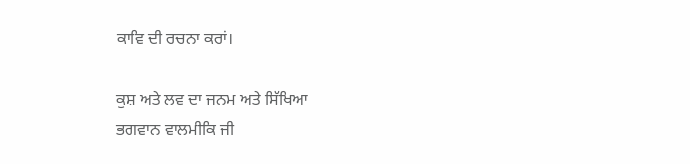ਕਾਵਿ ਦੀ ਰਚਨਾ ਕਰਾਂ।

ਕੁਸ਼ ਅਤੇ ਲਵ ਦਾ ਜਨਮ ਅਤੇ ਸਿੱਖਿਆ
ਭਗਵਾਨ ਵਾਲਮੀਕਿ ਜੀ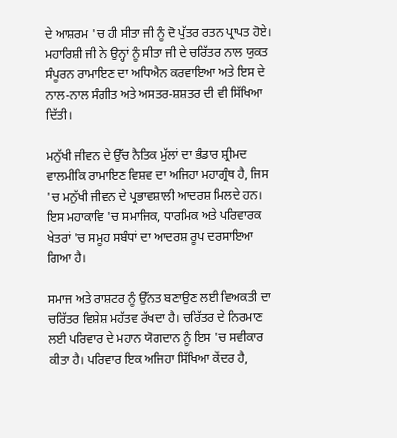ਦੇ ਆਸ਼ਰਮ 'ਚ ਹੀ ਸੀਤਾ ਜੀ ਨੂੰ ਦੋ ਪੁੱਤਰ ਰਤਨ ਪ੍ਰਾਪਤ ਹੋਏ। ਮਹਾਰਿਸ਼ੀ ਜੀ ਨੇ ਉਨ੍ਹਾਂ ਨੂੰ ਸੀਤਾ ਜੀ ਦੇ ਚਰਿੱਤਰ ਨਾਲ ਯੁਕਤ ਸੰਪੂਰਨ ਰਾਮਾਇਣ ਦਾ ਅਧਿਐਨ ਕਰਵਾਇਆ ਅਤੇ ਇਸ ਦੇ ਨਾਲ-ਨਾਲ ਸੰਗੀਤ ਅਤੇ ਅਸਤਰ-ਸ਼ਸ਼ਤਰ ਦੀ ਵੀ ਸਿੱਖਿਆ ਦਿੱਤੀ।

ਮਨੁੱਖੀ ਜੀਵਨ ਦੇ ਉੱਚ ਨੈਤਿਕ ਮੁੱਲਾਂ ਦਾ ਭੰਡਾਰ ਸ਼੍ਰੀਮਦ ਵਾਲਮੀਕਿ ਰਾਮਾਇਣ ਵਿਸ਼ਵ ਦਾ ਅਜਿਹਾ ਮਹਾਗ੍ਰੰਥ ਹੈ, ਜਿਸ 'ਚ ਮਨੁੱਖੀ ਜੀਵਨ ਦੇ ਪ੍ਰਭਾਵਸ਼ਾਲੀ ਆਦਰਸ਼ ਮਿਲਦੇ ਹਨ। ਇਸ ਮਹਾਕਾਵਿ 'ਚ ਸਮਾਜਿਕ, ਧਾਰਮਿਕ ਅਤੇ ਪਰਿਵਾਰਕ ਖੇਤਰਾਂ 'ਚ ਸਮੂਹ ਸਬੰਧਾਂ ਦਾ ਆਦਰਸ਼ ਰੂਪ ਦਰਸਾਇਆ ਗਿਆ ਹੈ।

ਸਮਾਜ ਅਤੇ ਰਾਸ਼ਟਰ ਨੂੰ ਉੱਨਤ ਬਣਾਉਣ ਲਈ ਵਿਅਕਤੀ ਦਾ ਚਰਿੱਤਰ ਵਿਸ਼ੇਸ਼ ਮਹੱਤਵ ਰੱਖਦਾ ਹੈ। ਚਰਿੱਤਰ ਦੇ ਨਿਰਮਾਣ ਲਈ ਪਰਿਵਾਰ ਦੇ ਮਹਾਨ ਯੋਗਦਾਨ ਨੂੰ ਇਸ 'ਚ ਸਵੀਕਾਰ ਕੀਤਾ ਹੈ। ਪਰਿਵਾਰ ਇਕ ਅਜਿਹਾ ਸਿੱਖਿਆ ਕੇਂਦਰ ਹੈ,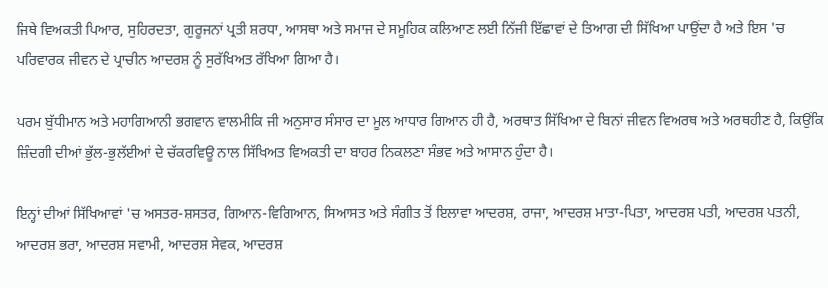ਜਿਥੇ ਵਿਅਕਤੀ ਪਿਆਰ, ਸੁਹਿਰਦਤਾ, ਗੁਰੂਜਨਾਂ ਪ੍ਰਤੀ ਸ਼ਰਧਾ, ਆਸਥਾ ਅਤੇ ਸਮਾਜ ਦੇ ਸਮੂਹਿਕ ਕਲਿਆਣ ਲਈ ਨਿੱਜੀ ਇੱਛਾਵਾਂ ਦੇ ਤਿਆਗ ਦੀ ਸਿੱਖਿਆ ਪਾਉਂਦਾ ਹੈ ਅਤੇ ਇਸ 'ਚ ਪਰਿਵਾਰਕ ਜੀਵਨ ਦੇ ਪ੍ਰਾਚੀਨ ਆਦਰਸ਼ ਨੂੰ ਸੁਰੱਖਿਅਤ ਰੱਖਿਆ ਗਿਆ ਹੈ।

ਪਰਮ ਬੁੱਧੀਮਾਨ ਅਤੇ ਮਹਾਗਿਆਨੀ ਭਗਵਾਨ ਵਾਲਮੀਕਿ ਜੀ ਅਨੁਸਾਰ ਸੰਸਾਰ ਦਾ ਮੂਲ ਆਧਾਰ ਗਿਆਨ ਹੀ ਹੈ, ਅਰਥਾਤ ਸਿੱਖਿਆ ਦੇ ਬਿਨਾਂ ਜੀਵਨ ਵਿਅਰਥ ਅਤੇ ਅਰਥਹੀਣ ਹੈ, ਕਿਉਂਕਿ ਜ਼ਿੰਦਗੀ ਦੀਆਂ ਭੁੱਲ-ਭੁਲੱਈਆਂ ਦੇ ਚੱਕਰਵਿਊ ਨਾਲ ਸਿੱਖਿਅਤ ਵਿਅਕਤੀ ਦਾ ਬਾਹਰ ਨਿਕਲਣਾ ਸੰਭਵ ਅਤੇ ਆਸਾਨ ਹੁੰਦਾ ਹੈ।

ਇਨ੍ਹਾਂ ਦੀਆਂ ਸਿੱਖਿਆਵਾਂ 'ਚ ਅਸਤਰ-ਸ਼ਸਤਰ, ਗਿਆਨ-ਵਿਗਿਆਨ, ਸਿਆਸਤ ਅਤੇ ਸੰਗੀਤ ਤੋਂ ਇਲਾਵਾ ਆਦਰਸ਼, ਰਾਜਾ, ਆਦਰਸ਼ ਮਾਤਾ-ਪਿਤਾ, ਆਦਰਸ਼ ਪਤੀ, ਆਦਰਸ਼ ਪਤਨੀ, ਆਦਰਸ਼ ਭਰਾ, ਆਦਰਸ਼ ਸਵਾਮੀ, ਆਦਰਸ਼ ਸੇਵਕ, ਆਦਰਸ਼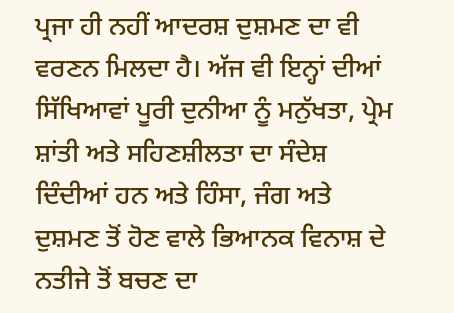ਪ੍ਰਜਾ ਹੀ ਨਹੀਂ ਆਦਰਸ਼ ਦੁਸ਼ਮਣ ਦਾ ਵੀ ਵਰਣਨ ਮਿਲਦਾ ਹੈ। ਅੱਜ ਵੀ ਇਨ੍ਹਾਂ ਦੀਆਂ ਸਿੱਖਿਆਵਾਂ ਪੂਰੀ ਦੁਨੀਆ ਨੂੰ ਮਨੁੱਖਤਾ, ਪ੍ਰੇਮ ਸ਼ਾਂਤੀ ਅਤੇ ਸਹਿਣਸ਼ੀਲਤਾ ਦਾ ਸੰਦੇਸ਼ ਦਿੰਦੀਆਂ ਹਨ ਅਤੇ ਹਿੰਸਾ, ਜੰਗ ਅਤੇ ਦੁਸ਼ਮਣ ਤੋਂ ਹੋਣ ਵਾਲੇ ਭਿਆਨਕ ਵਿਨਾਸ਼ ਦੇ ਨਤੀਜੇ ਤੋਂ ਬਚਣ ਦਾ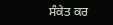ਸੰਕੇਤ ਕਰ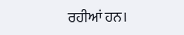ਰਹੀਆਂ ਹਨ।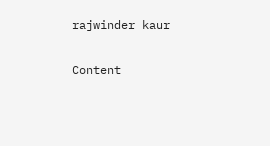rajwinder kaur

Content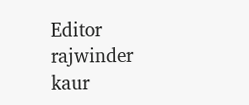Editor rajwinder kaur